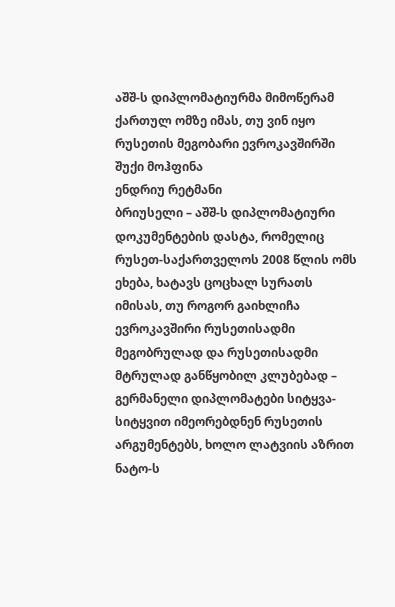აშშ-ს დიპლომატიურმა მიმოწერამ ქართულ ომზე იმას, თუ ვინ იყო რუსეთის მეგობარი ევროკავშირში შუქი მოჰფინა
ენდრიუ რეტმანი
ბრიუსელი – აშშ-ს დიპლომატიური დოკუმენტების დასტა, რომელიც რუსეთ-საქართველოს 2008 წლის ომს ეხება, ხატავს ცოცხალ სურათს იმისას, თუ როგორ გაიხლიჩა ევროკავშირი რუსეთისადმი მეგობრულად და რუსეთისადმი მტრულად განწყობილ კლუბებად – გერმანელი დიპლომატები სიტყვა-სიტყვით იმეორებდნენ რუსეთის არგუმენტებს, ხოლო ლატვიის აზრით ნატო-ს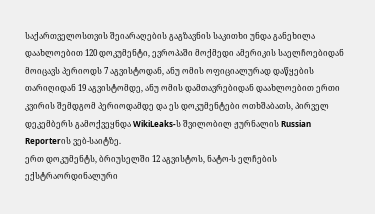საქართველოსთვის შეიარაღების გაგზავნის საკითხი უნდა განეხილა
დაახლოებით 120 დოკუმენტი, ევროპაში მოქმედი ამერიკის საელჩოებიდან მოიცავს პერიოდს 7 აგვისტოდან, ანუ ომის ოფიციალურად დაწყების თარიღიდან 19 აგვისტომდე, ანუ ომის დამთავრებიდან დაახლოებით ერთი კვირის შემდგომ პერიოდამდე და ეს დოკუმენტები ოთხშაბათს, პირველ დეკემბერს გამოქვეყნდა WikiLeaks-ს შვილობილ ჟურნალის Russian Reporterის ვებ-საიტზე.
ერთ დოკუმენტს, ბრიუსელში 12 აგვისტოს, ნატო-ს ელჩების ექსტრაორდინალური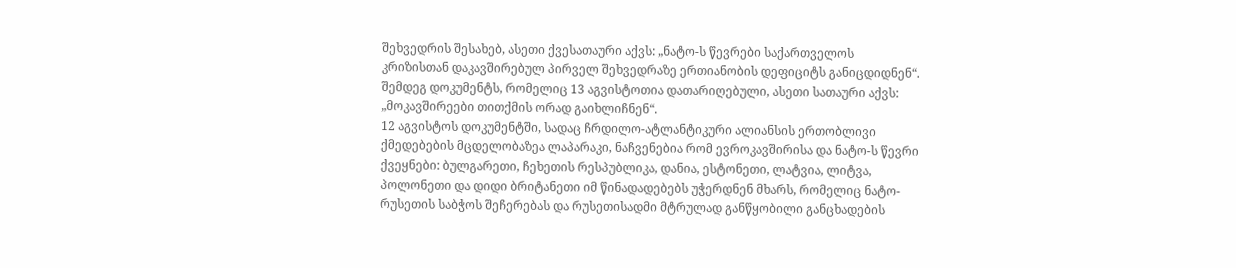შეხვედრის შესახებ, ასეთი ქვესათაური აქვს: „ნატო-ს წევრები საქართველოს კრიზისთან დაკავშირებულ პირველ შეხვედრაზე ერთიანობის დეფიციტს განიცდიდნენ“. შემდეგ დოკუმენტს, რომელიც 13 აგვისტოთია დათარიღებული, ასეთი სათაური აქვს: „მოკავშირეები თითქმის ორად გაიხლიჩნენ“.
12 აგვისტოს დოკუმენტში, სადაც ჩრდილო-ატლანტიკური ალიანსის ერთობლივი ქმედებების მცდელობაზეა ლაპარაკი, ნაჩვენებია რომ ევროკავშირისა და ნატო-ს წევრი ქვეყნები: ბულგარეთი, ჩეხეთის რესპუბლიკა, დანია, ესტონეთი, ლატვია, ლიტვა, პოლონეთი და დიდი ბრიტანეთი იმ წინადადებებს უჭერდნენ მხარს, რომელიც ნატო-რუსეთის საბჭოს შეჩერებას და რუსეთისადმი მტრულად განწყობილი განცხადების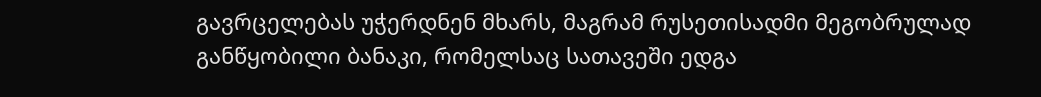გავრცელებას უჭერდნენ მხარს, მაგრამ რუსეთისადმი მეგობრულად განწყობილი ბანაკი, რომელსაც სათავეში ედგა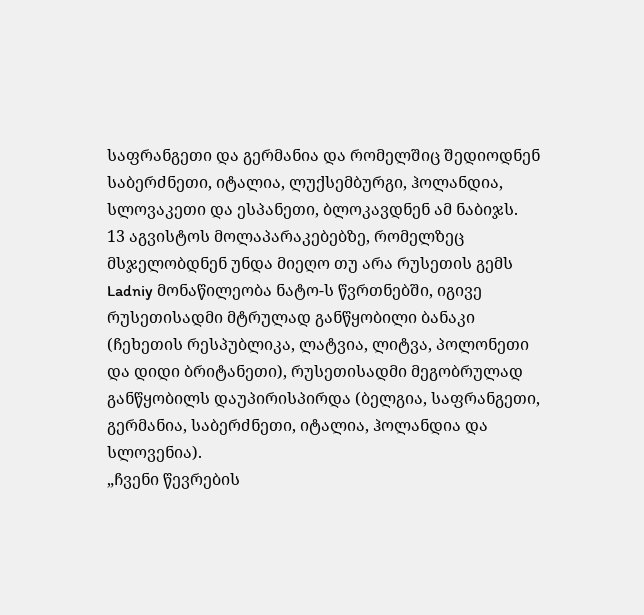საფრანგეთი და გერმანია და რომელშიც შედიოდნენ საბერძნეთი, იტალია, ლუქსემბურგი, ჰოლანდია, სლოვაკეთი და ესპანეთი, ბლოკავდნენ ამ ნაბიჯს.
13 აგვისტოს მოლაპარაკებებზე, რომელზეც მსჯელობდნენ უნდა მიეღო თუ არა რუსეთის გემს Ladniy მონაწილეობა ნატო-ს წვრთნებში, იგივე რუსეთისადმი მტრულად განწყობილი ბანაკი (ჩეხეთის რესპუბლიკა, ლატვია, ლიტვა, პოლონეთი და დიდი ბრიტანეთი), რუსეთისადმი მეგობრულად განწყობილს დაუპირისპირდა (ბელგია, საფრანგეთი, გერმანია, საბერძნეთი, იტალია, ჰოლანდია და სლოვენია).
„ჩვენი წევრების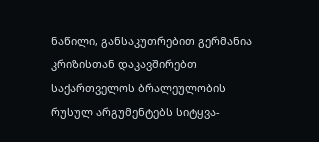ნაწილი, განსაკუთრებით გერმანია კრიზისთან დაკავშირებთ საქართველოს ბრალეულობის რუსულ არგუმენტებს სიტყვა-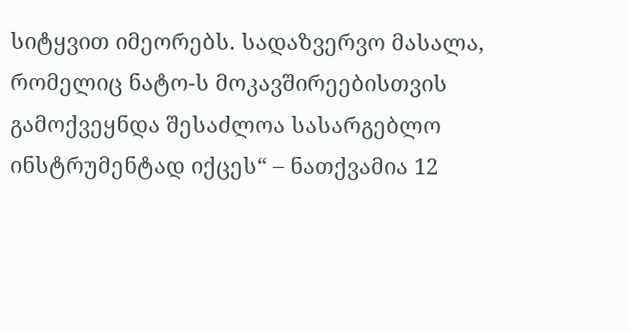სიტყვით იმეორებს. სადაზვერვო მასალა, რომელიც ნატო-ს მოკავშირეებისთვის გამოქვეყნდა შესაძლოა სასარგებლო ინსტრუმენტად იქცეს“ – ნათქვამია 12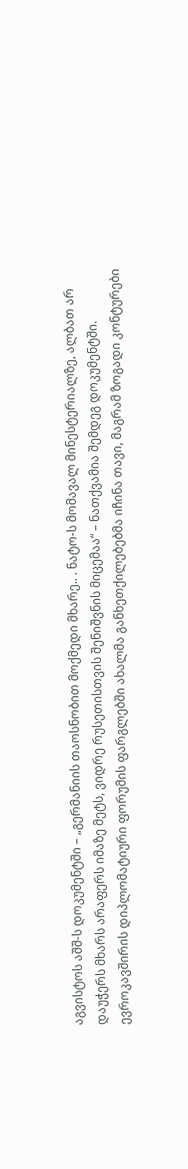აგვისტოს აშშ-ს დოკუმენტში – „გერმანიის თაოსნობით მოქმედი მხარე.. . ნატო-ს მომავალ მინესტერიალზე, ალბათ არ დაუჭერს მხარს არაფერს იმაზე მეტს, ვიდრე რუსეთისთვის შენიშვნის მიცემაა“ – ნათქვამია შემდეგ დოკუმენტში.
ევროკავშირის დიპლომატიური ფორუმის ფარგლებში ახალმა განხეთქილებებმა იჩინა თავი, მაგრამ ზოგადი კონტურები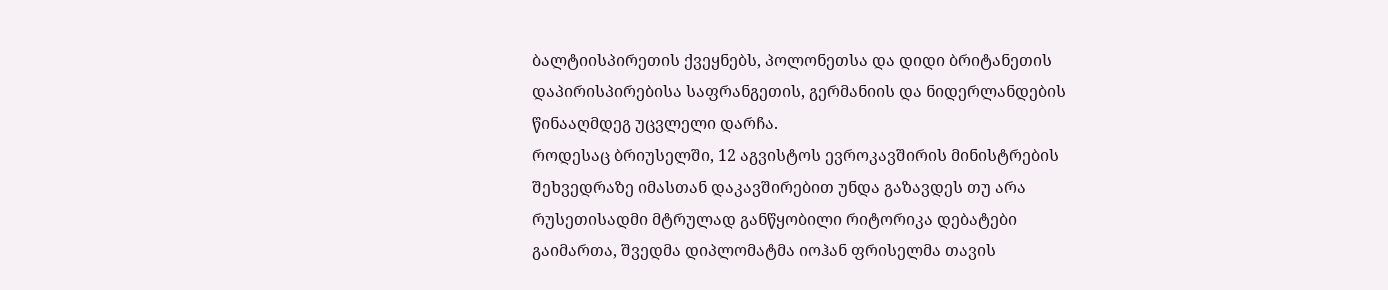ბალტიისპირეთის ქვეყნებს, პოლონეთსა და დიდი ბრიტანეთის დაპირისპირებისა საფრანგეთის, გერმანიის და ნიდერლანდების წინააღმდეგ უცვლელი დარჩა.
როდესაც ბრიუსელში, 12 აგვისტოს ევროკავშირის მინისტრების შეხვედრაზე იმასთან დაკავშირებით უნდა გაზავდეს თუ არა რუსეთისადმი მტრულად განწყობილი რიტორიკა დებატები გაიმართა, შვედმა დიპლომატმა იოჰან ფრისელმა თავის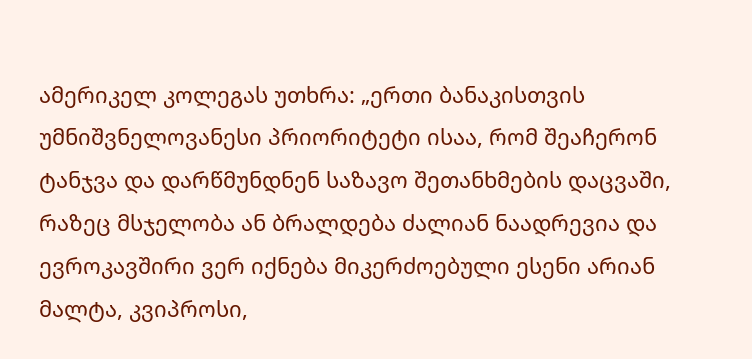ამერიკელ კოლეგას უთხრა: „ერთი ბანაკისთვის უმნიშვნელოვანესი პრიორიტეტი ისაა, რომ შეაჩერონ ტანჯვა და დარწმუნდნენ საზავო შეთანხმების დაცვაში, რაზეც მსჯელობა ან ბრალდება ძალიან ნაადრევია და ევროკავშირი ვერ იქნება მიკერძოებული ესენი არიან მალტა, კვიპროსი,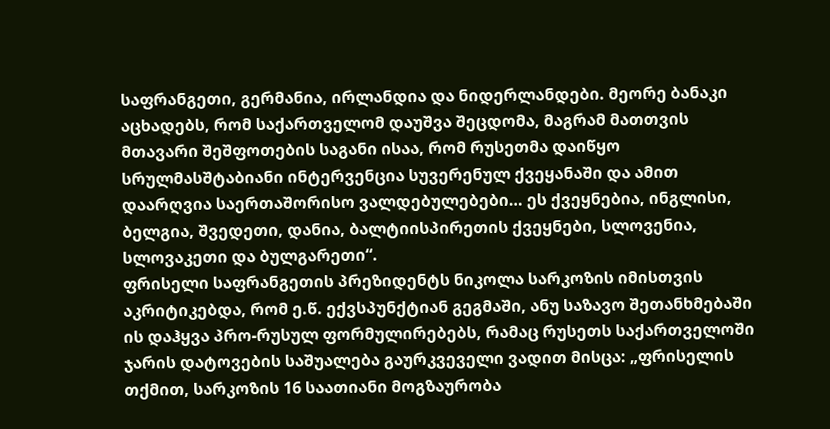საფრანგეთი, გერმანია, ირლანდია და ნიდერლანდები. მეორე ბანაკი აცხადებს, რომ საქართველომ დაუშვა შეცდომა, მაგრამ მათთვის მთავარი შეშფოთების საგანი ისაა, რომ რუსეთმა დაიწყო სრულმასშტაბიანი ინტერვენცია სუვერენულ ქვეყანაში და ამით დაარღვია საერთაშორისო ვალდებულებები… ეს ქვეყნებია, ინგლისი, ბელგია, შვედეთი, დანია, ბალტიისპირეთის ქვეყნები, სლოვენია, სლოვაკეთი და ბულგარეთი“.
ფრისელი საფრანგეთის პრეზიდენტს ნიკოლა სარკოზის იმისთვის აკრიტიკებდა, რომ ე.წ. ექვსპუნქტიან გეგმაში, ანუ საზავო შეთანხმებაში ის დაჰყვა პრო-რუსულ ფორმულირებებს, რამაც რუსეთს საქართველოში ჯარის დატოვების საშუალება გაურკვეველი ვადით მისცა: „ფრისელის თქმით, სარკოზის 16 საათიანი მოგზაურობა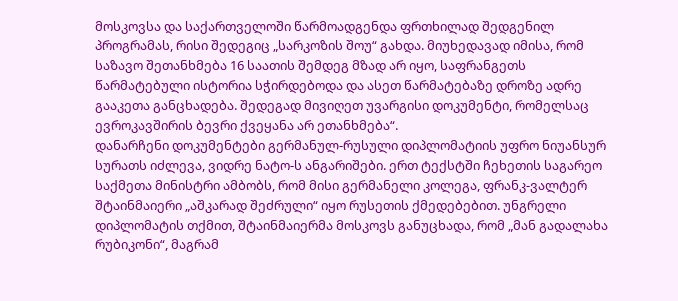მოსკოვსა და საქართველოში წარმოადგენდა ფრთხილად შედგენილ პროგრამას, რისი შედეგიც „სარკოზის შოუ“ გახდა. მიუხედავად იმისა, რომ საზავო შეთანხმება 16 საათის შემდეგ მზად არ იყო, საფრანგეთს წარმატებული ისტორია სჭირდებოდა და ასეთ წარმატებაზე დროზე ადრე გააკეთა განცხადება. შედეგად მივიღეთ უვარგისი დოკუმენტი, რომელსაც ევროკავშირის ბევრი ქვეყანა არ ეთანხმება“.
დანარჩენი დოკუმენტები გერმანულ-რუსული დიპლომატიის უფრო ნიუანსურ სურათს იძლევა, ვიდრე ნატო-ს ანგარიშები. ერთ ტექსტში ჩეხეთის საგარეო საქმეთა მინისტრი ამბობს, რომ მისი გერმანელი კოლეგა, ფრანკ-ვალტერ შტაინმაიერი „აშკარად შეძრული“ იყო რუსეთის ქმედებებით. უნგრელი დიპლომატის თქმით, შტაინმაიერმა მოსკოვს განუცხადა, რომ „მან გადალახა რუბიკონი“, მაგრამ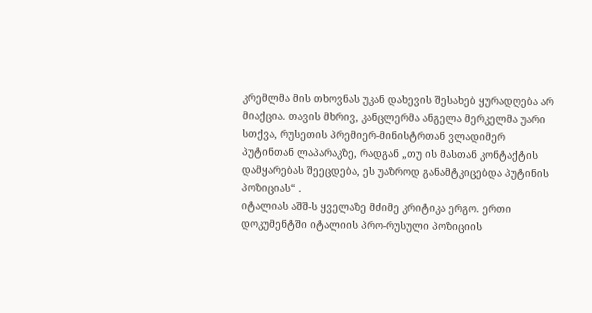კრემლმა მის თხოვნას უკან დახევის შესახებ ყურადღება არ მიაქცია. თავის მხრივ, კანცლერმა ანგელა მერკელმა უარი სთქვა, რუსეთის პრემიერ-მინისტრთან ვლადიმერ პუტინთან ლაპარაკზე, რადგან „თუ ის მასთან კონტაქტის დამყარებას შეეცდება, ეს უაზროდ განამტკიცებდა პუტინის პოზიციას“ .
იტალიას აშშ-ს ყველაზე მძიმე კრიტიკა ერგო. ერთი დოკუმენტში იტალიის პრო-რუსული პოზიციის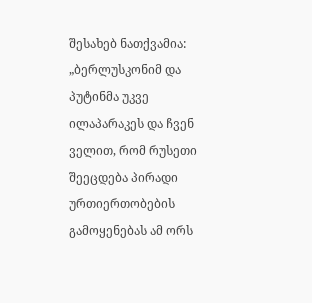შესახებ ნათქვამია: „ბერლუსკონიმ და პუტინმა უკვე ილაპარაკეს და ჩვენ ველით, რომ რუსეთი შეეცდება პირადი ურთიერთობების გამოყენებას ამ ორს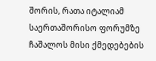შორის, რათა იტალიამ საერთაშორისო ფორუმზე ჩაშალოს მისი ქმედებების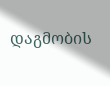დაგმობის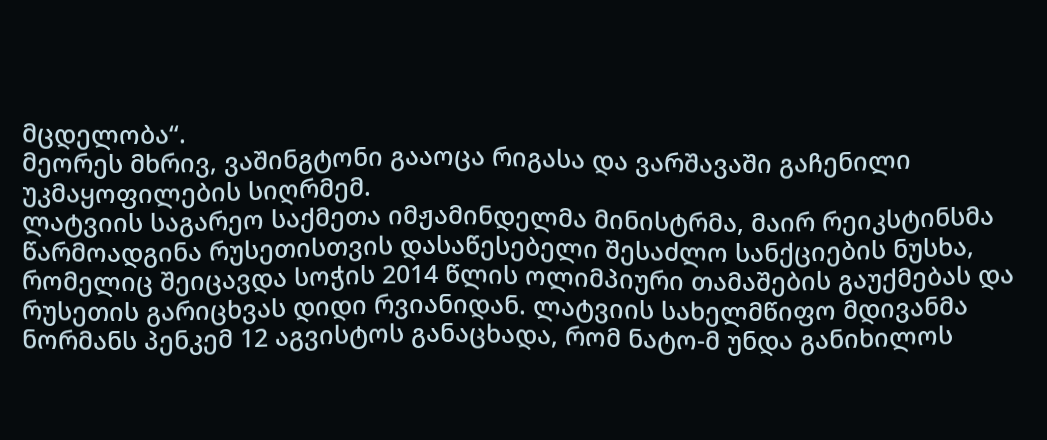მცდელობა“.
მეორეს მხრივ, ვაშინგტონი გააოცა რიგასა და ვარშავაში გაჩენილი უკმაყოფილების სიღრმემ.
ლატვიის საგარეო საქმეთა იმჟამინდელმა მინისტრმა, მაირ რეიკსტინსმა წარმოადგინა რუსეთისთვის დასაწესებელი შესაძლო სანქციების ნუსხა, რომელიც შეიცავდა სოჭის 2014 წლის ოლიმპიური თამაშების გაუქმებას და რუსეთის გარიცხვას დიდი რვიანიდან. ლატვიის სახელმწიფო მდივანმა ნორმანს პენკემ 12 აგვისტოს განაცხადა, რომ ნატო-მ უნდა განიხილოს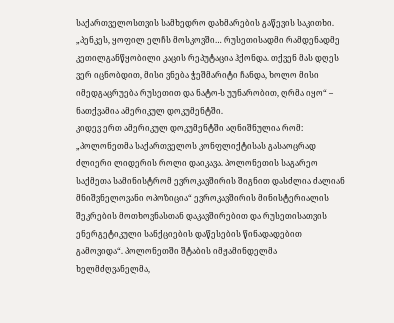საქართველოსთვის სამხედრო დახმარების გაწევის საკითხი. „პენკეს, ყოფილ ელჩს მოსკოვში… რუსეთისადმი რამდენადმე კეთილგანწყობილი კაცის რეპუტაცია ჰქონდა. თქვენ მას დღეს ვერ იცნობდით, მისი ვნება ჭეშმარიტი ჩანდა, ხოლო მისი იმედგაცრუება რუსეთით და ნატო-ს უუნარობით, ღრმა იყო“ – ნათქვამია ამერიკულ დოკუმენტში.
კიდევ ერთ ამერიკულ დოკუმენტში აღნიშნულია რომ: „პოლონეთმა საქართველოს კონფლიქტისას გასაოცრად ძლიერი ლიდერის როლი დაიკავა. პოლონეთის საგარეო საქმეთა სამინისტრომ ევროკავშირის შიგნით დასძლია ძალიან მნიშვნელოვანი ოპოზიცია“ ევროკავშირის მინისტერიალის შეკრების მოთხოვნასთან დაკავშირებით და რუსეთისათვის ენერგეტიკული სანქციების დაწესების წინადადებით გამოვიდა“. პოლონეთში შტაბის იმჟამინდელმა ხელმძღვანელმა,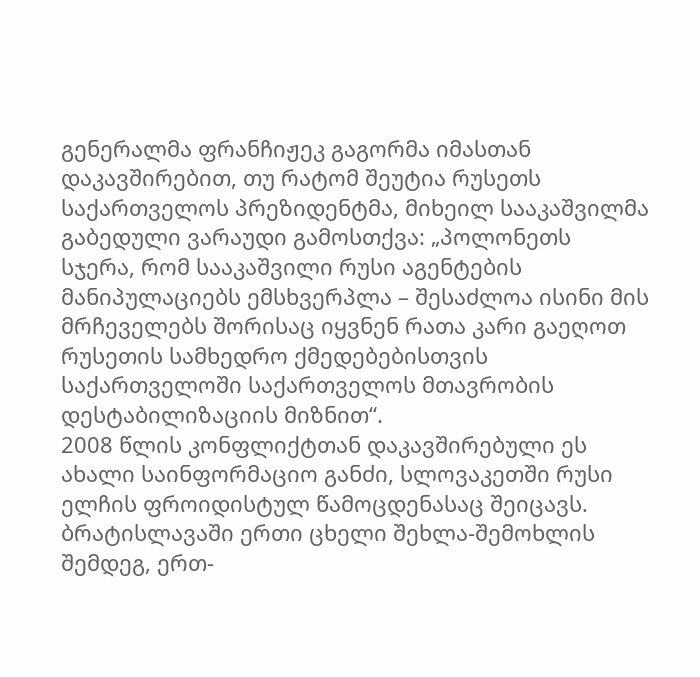გენერალმა ფრანჩიჟეკ გაგორმა იმასთან დაკავშირებით, თუ რატომ შეუტია რუსეთს საქართველოს პრეზიდენტმა, მიხეილ სააკაშვილმა გაბედული ვარაუდი გამოსთქვა: „პოლონეთს სჯერა, რომ სააკაშვილი რუსი აგენტების მანიპულაციებს ემსხვერპლა – შესაძლოა ისინი მის მრჩეველებს შორისაც იყვნენ რათა კარი გაეღოთ რუსეთის სამხედრო ქმედებებისთვის საქართველოში საქართველოს მთავრობის დესტაბილიზაციის მიზნით“.
2008 წლის კონფლიქტთან დაკავშირებული ეს ახალი საინფორმაციო განძი, სლოვაკეთში რუსი ელჩის ფროიდისტულ წამოცდენასაც შეიცავს.
ბრატისლავაში ერთი ცხელი შეხლა-შემოხლის შემდეგ, ერთ-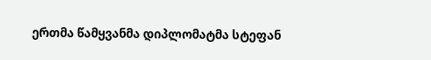ერთმა წამყვანმა დიპლომატმა სტეფან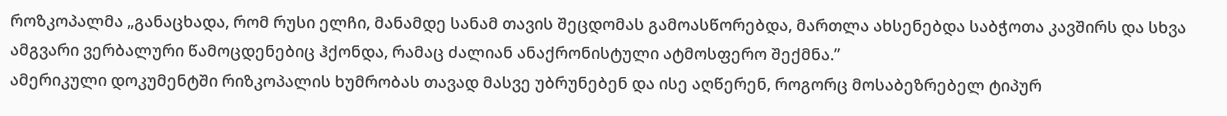როზკოპალმა „განაცხადა, რომ რუსი ელჩი, მანამდე სანამ თავის შეცდომას გამოასწორებდა, მართლა ახსენებდა საბჭოთა კავშირს და სხვა ამგვარი ვერბალური წამოცდენებიც ჰქონდა, რამაც ძალიან ანაქრონისტული ატმოსფერო შექმნა.”
ამერიკული დოკუმენტში რიზკოპალის ხუმრობას თავად მასვე უბრუნებენ და ისე აღწერენ, როგორც მოსაბეზრებელ ტიპურ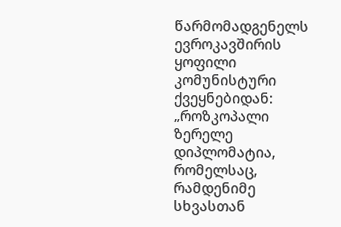წარმომადგენელს ევროკავშირის ყოფილი კომუნისტური ქვეყნებიდან: „როზკოპალი ზერელე დიპლომატია, რომელსაც, რამდენიმე სხვასთან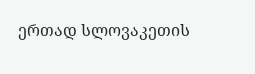ერთად სლოვაკეთის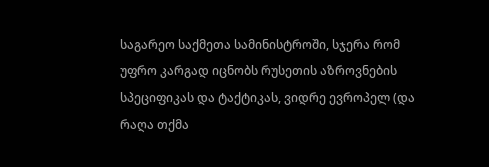საგარეო საქმეთა სამინისტროში, სჯერა რომ უფრო კარგად იცნობს რუსეთის აზროვნების სპეციფიკას და ტაქტიკას, ვიდრე ევროპელ (და რაღა თქმა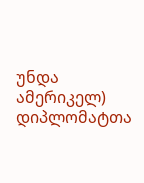უნდა ამერიკელ) დიპლომატთა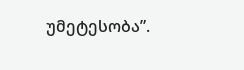უმეტესობა”.